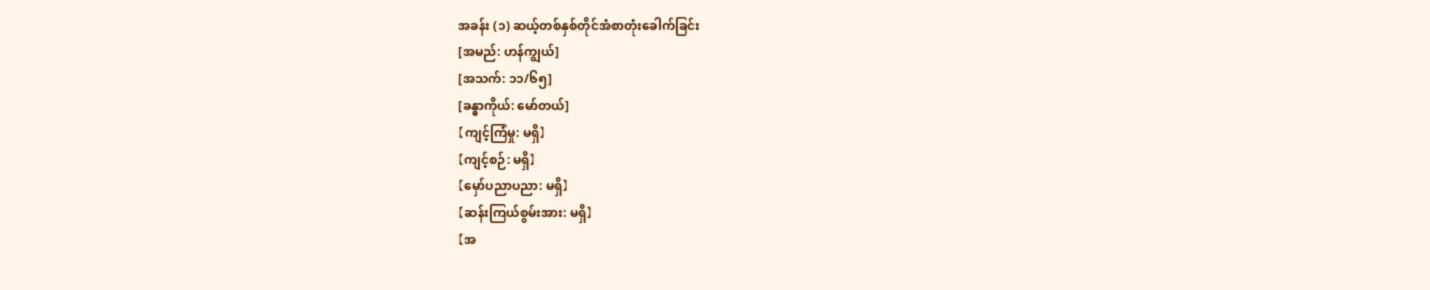အခန်း (၁) ဆယ့်တစ်နှစ်တိုင်အံစာတုံးခေါက်ခြင်း
[အမည်: ဟန်ကျွယ်]
[အသက်: ၁၁/၆၅]
[ခန္ဓာကိုယ်: မော်တယ်]
【ကျင့်ကြံမှု: မရှိ】
【ကျင့်စဉ်: မရှိ】
【မှော်ပညာပညာ: မရှိ】
【ဆန်းကြယ်စွမ်းအား: မရှိ】
【အ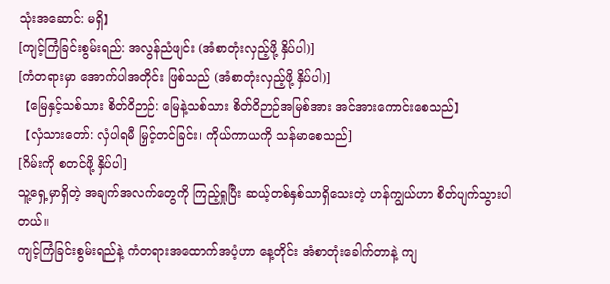သုံးအဆောင်: မရှိ】
[ကျင့်ကြံခြင်းစွမ်းရည်: အလွန်ညံဖျင်း (အံစာတုံးလှည့်ဖို့ နှိပ်ပါ)]
[ကံတရားမှာ အောက်ပါအတိုင်း ဖြစ်သည် (အံစာတုံးလှည့်ဖို့ နှိပ်ပါ)]
【မြေနှင့်သစ်သား စိတ်ဝိဉာဉ်: မြေနဲ့သစ်သား စိတ်ဝိဉာဉ်အမြစ်အား အင်အားကောင်းစေသည်】
【လှံသားတော်: လှံပါရမီ မြှင့်တင်ခြင်း၊ ကိုယ်ကာယကို သန်မာစေသည်]
[ဂိမ်းကို စတင်ဖို့ နှိပ်ပါ]
သူ့ရှေ့မှာရှိတဲ့ အချက်အလက်တွေကို ကြည့်ရှုပြီး ဆယ့်တစ်နှစ်သာရှိသေးတဲ့ ဟန်ကျွယ်ဟာ စိတ်ပျက်သွားပါတယ်။
ကျင့်ကြံခြင်းစွမ်းရည်နဲ့ ကံတရားအထောက်အပံ့ဟာ နေ့တိုင်း အံစာတုံးခေါက်တာနဲ့ ကျ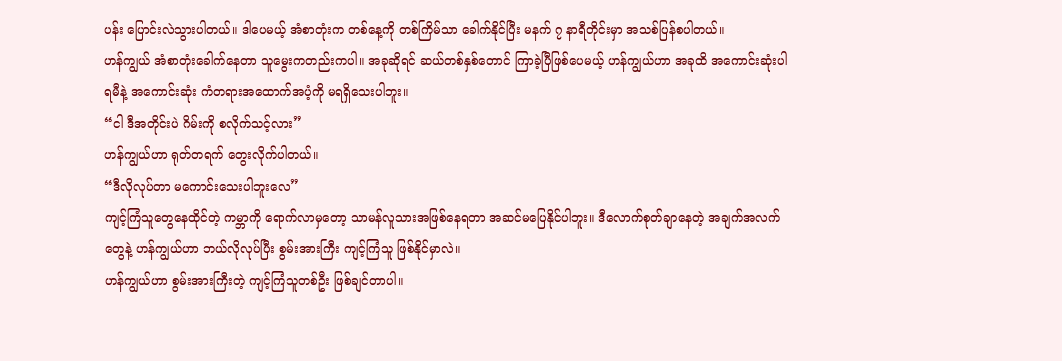ပန်း ပြောင်းလဲသွားပါတယ်။ ဒါပေမယ့် အံစာတုံးက တစ်နေ့ကို တစ်ကြိမ်သာ ခေါက်နိုင်ပြီး မနက် ၇ နာရီတိုင်းမှာ အသစ်ပြန်စပါတယ်။
ဟန်ကျွယ် အံစာတုံးခေါက်နေတာ သူမွေးကတည်းကပါ။ အခုဆိုရင် ဆယ်တစ်နှစ်တောင် ကြာခဲ့ပြီဖြစ်ပေမယ့် ဟန်ကျွယ်ဟာ အခုထိ အကောင်းဆုံးပါရမီနဲ့ အကောင်းဆုံး ကံတရားအထောက်အပံ့ကို မရရှိသေးပါဘူး။
“ငါ ဒီအတိုင်းပဲ ဂိမ်းကို စလိုက်သင့်လား”
ဟန်ကျွယ်ဟာ ရုတ်တရက် တွေးလိုက်ပါတယ်။
“ဒီလိုလုပ်တာ မကောင်းသေးပါဘူးလေ”
ကျင့်ကြံသူတွေနေထိုင်တဲ့ ကမ္ဘာကို ရောက်လာမှတော့ သာမန်လူသားအဖြစ်နေရတာ အဆင်မပြေနိုင်ပါဘူး။ ဒီလောက်စုတ်ချာနေတဲ့ အချက်အလက်တွေနဲ့ ဟန်ကျွယ်ဟာ ဘယ်လိုလုပ်ပြီး စွမ်းအားကြီး ကျင့်ကြံသူ ဖြစ်နိုင်မှာလဲ။
ဟန်ကျွယ်ဟာ စွမ်းအားကြီးတဲ့ ကျင့်ကြံသူတစ်ဦး ဖြစ်ချင်တာပါ။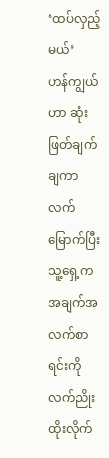‘ထပ်လှည့်မယ်’
ဟန်ကျွယ်ဟာ ဆုံးဖြတ်ချက်ချကာ လက်မြောက်ပြီး သူ့ရှေ့က အချက်အလက်စာရင်းကို လက်ညိုးထိုးလိုက်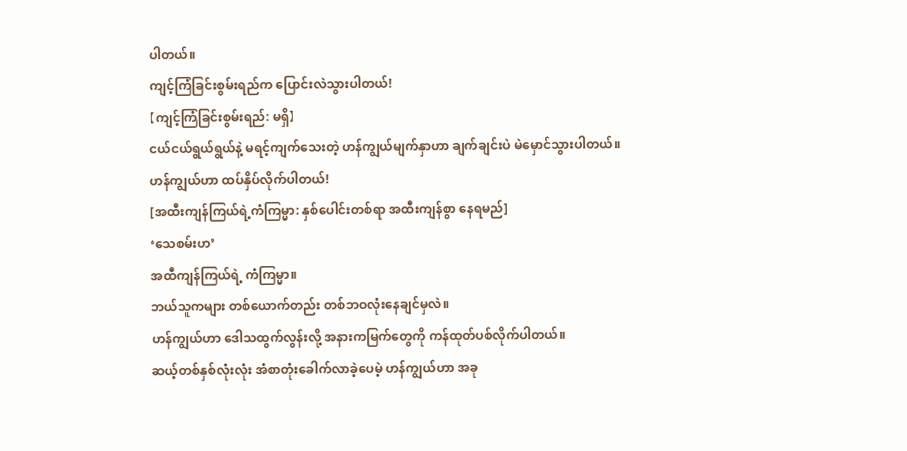ပါတယ်။
ကျင့်ကြံခြင်းစွမ်းရည်က ပြောင်းလဲသွားပါတယ်!
【ကျင့်ကြံခြင်းစွမ်းရည်: မရှိ】
ငယ်ငယ်ရွယ်ရွယ်နဲ့ မရင့်ကျက်သေးတဲ့ ဟန်ကျွယ်မျက်နှာဟာ ချက်ချင်းပဲ မဲမှောင်သွားပါတယ်။
ဟန်ကျွယ်ဟာ ထပ်နှိပ်လိုက်ပါတယ်!
[အထီးကျန်ကြယ်ရဲ့ကံကြမ္မာ: နှစ်ပေါင်းတစ်ရာ အထီးကျန်စွာ နေရမည်]
‘သေစမ်းဟ’
အထီကျန်ကြယ်ရဲ့ ကံကြမ္မာ။
ဘယ်သူကများ တစ်ယောက်တည်း တစ်ဘဝလုံးနေချင်မှလဲ။
ဟန်ကျွယ်ဟာ ဒေါသထွက်လွန်းလို့ အနားကမြက်တွေကို ကန်ထုတ်ပစ်လိုက်ပါတယ်။
ဆယ့်တစ်နှစ်လုံးလုံး အံစာတုံးခေါက်လာခဲ့ပေမဲ့ ဟန်ကျွယ်ဟာ အခု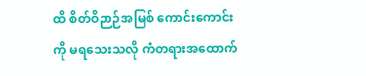ထိ စိတ်ဝိဉာဉ်အမြစ် ကောင်းကောင်းကို မရသေးသလို ကံတရားအထောက်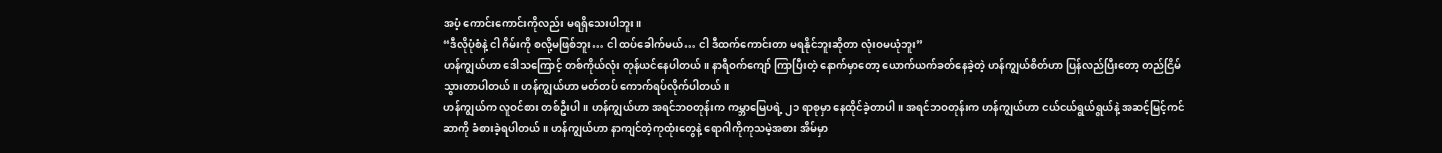အပံ့ ကောင်းကောင်းကိုလည်း မရရှိသေးပါဘူး။
“ဒီလိုပုံစံနဲ့ ငါ ဂိမ်းကို စလို့မဖြစ်ဘူး… ငါ ထပ်ခေါက်မယ်… ငါ ဒီထက်ကောင်းတာ မရနိုင်ဘူးဆိုတာ လုံးဝမယုံဘူး”
ဟန်ကျွယ်ဟာ ဒေါသကြောင့် တစ်ကိုယ်လုံး တုန်ယင်နေပါတယ်။ နာရီဝက်ကျော် ကြာပြီးတဲ့ နောက်မှာတော့ ယောက်ယက်ခတ်နေခဲ့တဲ့ ဟန်ကျွယ်စိတ်ဟာ ပြန်လည်ပြီးတော့ တည်ငြိမ်သွားတာပါတယ်။ ဟန်ကျွယ်ဟာ မတ်တပ် ကောက်ရပ်လိုက်ပါတယ်။
ဟန်ကျွယ်က လူဝင်စား တစ်ဦးပါ။ ဟန်ကျွယ်ဟာ အရင်ဘဝတုန်းက ကမ္ဘာမြေပရဲ့ ၂၁ ရာစုမှာ နေထိုင်ခဲ့တာပါ။ အရင်ဘဝတုန်းက ဟန်ကျွယ်ဟာ ငယ်ငယ်ရွယ်ရွယ်နဲ့ အဆင့်မြင့်ကင်ဆာကို ခံစားခဲ့ရပါတယ်။ ဟန်ကျွယ်ဟာ နာကျင်တဲ့ကုထုံးတွေနဲ့ ရောဂါကိုကုသမဲ့အစား အိမ်မှာ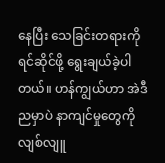နေပြီး သေခြင်းတရားကို ရင်ဆိုင်ဖို့ ရွေးချယ်ခဲ့ပါတယ်။ ဟန်ကျွယ်ဟာ အဲဒီညမှာပဲ နာကျင်မှုတွေကို လျစ်လျူ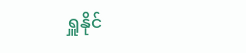ရှူနိုင်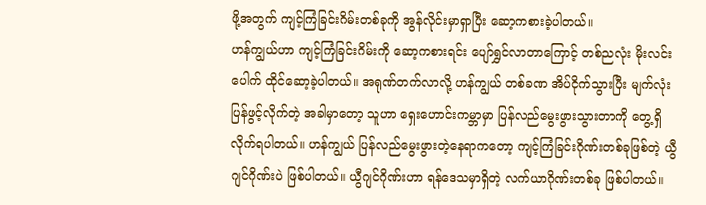ဖို့အတွက် ကျင့်ကြံခြင်းဂိမ်းတစ်ခုကို အွန်လိုင်းမှာရှာပြီး ဆော့ကစားခဲ့ပါတယ်။
ဟန်ကျွယ်ဟာ ကျင့်ကြံခြင်းဂိမ်းကို ဆော့ကစားရင်း ပျော်ရွှင်လာတာကြောင့် တစ်ညလုံး မိုးလင်းပေါက် ထိုင်ဆော့ခဲ့ပါတယ်။ အရုဏ်တက်လာလို့ ဟန်ကျွယ် တစ်ခဏ အိပ်ငိုက်သွားပြီး မျက်လုံးပြန်ဖွင့်လိုက်တဲ့ အခါမှာတော့ သူဟာ ရှေးဟောင်းကမ္ဘာမှာ ပြန်လည်မွေးဖွားသွားတာကို တွေ့ရှိလိုက်ရပါတယ်။ ဟန်ကျွယ် ပြန်လည်မွေးဖွားတဲ့နေရာကတော့ ကျင့်ကြံခြင်းဂိုဏ်းတစ်ခုဖြစ်တဲ့ ယွီဂျင်ဂိုဏ်းပဲ ဖြစ်ပါတယ်။ ယွီဂျင်ဂိုဏ်းဟာ ရန်ဒေသမှာရှိတဲ့ လက်ယာဂိုဏ်းတစ်ခု ဖြစ်ပါတယ်။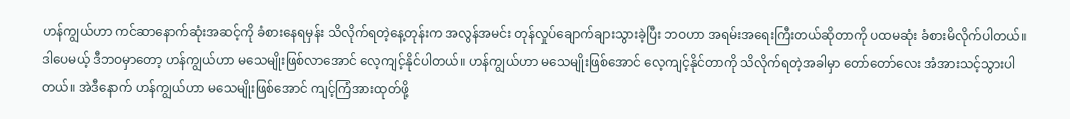ဟန်ကျွယ်ဟာ ကင်ဆာနောက်ဆုံးအဆင့်ကို ခံစားနေရမှန်း သိလိုက်ရတဲ့နေ့တုန်းက အလွန်အမင်း တုန်လှုပ်ချောက်ချားသွားခဲ့ပြီး ဘဝဟာ အရမ်းအရေးကြီးတယ်ဆိုတာကို ပထမဆုံး ခံစားမိလိုက်ပါတယ်။
ဒါပေမယ့် ဒီဘဝမှာတော့ ဟန်ကျွယ်ဟာ မသေမျိုးဖြစ်လာအောင် လေ့ကျင့်နိုင်ပါတယ်။ ဟန်ကျွယ်ဟာ မသေမျိုးဖြစ်အောင် လေ့ကျင့်နိုင်တာကို သိလိုက်ရတဲ့အခါမှာ တော်တော်လေး အံအားသင့်သွားပါတယ်။ အဲဒီနောက် ဟန်ကျွယ်ဟာ မသေမျိုးဖြစ်အောင် ကျင့်ကြံအားထုတ်ဖို့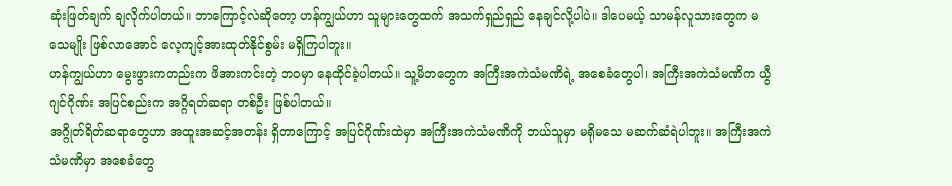ဆုံးဖြတ်ချက် ချလိုက်ပါတယ်။ ဘာကြောင့်လဲဆိုတော့ ဟန်ကျွယ်ဟာ သူများတွေထက် အသက်ရှည်ရှည် နေချင်လို့ပါပဲ။ ဒါပေမယ့် သာမန်လူသားတွေက မသေမျိုး ဖြစ်လာအောင် လေ့ကျင့်အားထုတ်နိုင်စွမ်း မရှိကြပါဘူး။
ဟန်ကျွယ်ဟာ မွေးဖွားကတည်းက ဖိအားကင်းတဲ့ ဘဝမှာ နေထိုင်ခဲ့ပါတယ်။ သူ့မိဘတွေက အကြီးအကဲသံမဏိရဲ့ အစေခံတွေပါ၊ အကြီးအကဲသံမဏိက ယွီဂျင်ဂိုဏ်း အပြင်စည်းက အဂ္ဂိရတ်ဆရာ တစ်ဦး ဖြစ်ပါတယ်။
အဂ္ဂိုတ်ရိတ်ဆရာတွေဟာ အထူးအဆင့်အတန်း ရှိတာကြောင့် အပြင်ဂိုဏ်းထဲမှာ အကြီးအကဲသံမဏိကို ဘယ်သူမှာ မရိုမသေ မဆက်ဆံရဲပါဘူး။ အကြီးအကဲသံမဏိမှာ အစေခံတွေ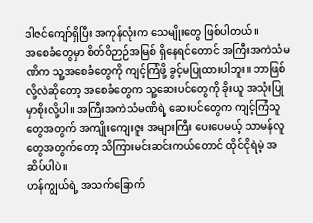ဒါဇင်ကျော်ရှိပြီး အကုန်လုံးက သေမျိုးတွေ ဖြစ်ပါတယ်။
အစေခံတွေမှာ စိတ်ဝိဉာဉ်အမြစ် ရှိနေရင်တောင် အကြီးအကဲသံမဏိက သူ့အစေခံတွေကို ကျင့်ကြံဖို့ ခွင့်မပြုထားပါဘူး။ ဘာဖြစ်လို့လဲဆိုတော့ အစေခံတွေက သူ့ဆေးပင်တွေကို ခိုးယူ အသုံးပြုမှာစိုးလို့ပါ။ အကြီးအကဲသံမဏိရဲ့ ဆေးပင်တွေက ကျင့်ကြံသူတွေအတွက် အကျိုးကျေးဇူး အများကြီး ပေးပေမယ့် သာမန်လူတွေအတွက်တော့ သိကြားမင်းဆင်းကယ်တောင် ထိုင်ငိုရဲမဲ့ အဆိပ်ပါပဲ။
ဟန်ကျွယ်ရဲ့ အသက်ခြောက်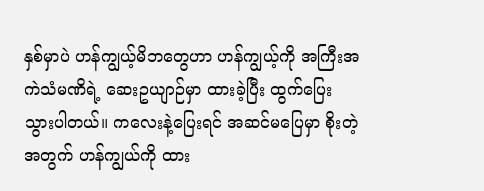နှစ်မှာပဲ ဟန်ကျွယ့်မိဘတွေဟာ ဟန်ကျွယ့်ကို အကြီးအကဲသံမဏိရဲ့ ဆေးဥယျာဉ်မှာ ထားခဲ့ပြီး ထွက်ပြေးသွားပါတယ်။ ကလေးနဲ့ပြေးရင် အဆင်မပြေမှာ စိုးတဲ့အတွက် ဟန်ကျွယ်ကို ထား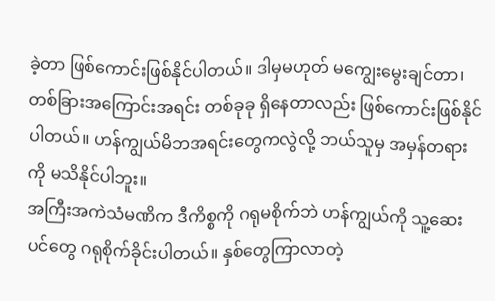ခဲ့တာ ဖြစ်ကောင်းဖြစ်နိုင်ပါတယ်။ ဒါမှမဟုတ် မကျွေးမွေးချင်တာ၊ တစ်ခြားအကြောင်းအရင်း တစ်ခုခု ရှိနေတာလည်း ဖြစ်ကောင်းဖြစ်နိုင်ပါတယ်။ ဟန်ကျွယ်မိဘအရင်းတွေကလွဲလို့ ဘယ်သူမှ အမှန်တရားကို မသိနိုင်ပါဘူး။
အကြီးအကဲသံမဏိက ဒီကိစ္စကို ဂရုမစိုက်ဘဲ ဟန်ကျွယ်ကို သူ့ဆေးပင်တွေ ဂရုစိုက်ခိုင်းပါတယ်။ နှစ်တွေကြာလာတဲ့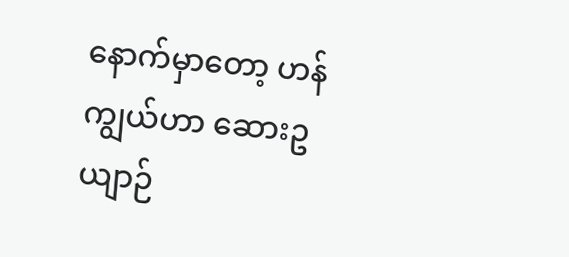နောက်မှာတော့ ဟန်ကျွယ်ဟာ ဆေားဥယျာဉ်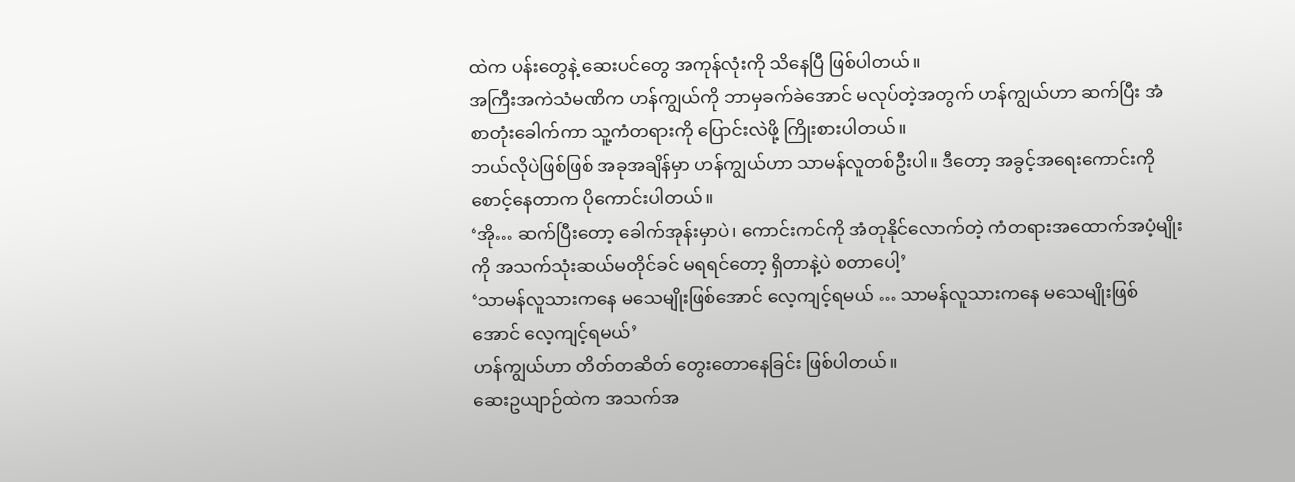ထဲက ပန်းတွေနဲ့ ဆေးပင်တွေ အကုန်လုံးကို သိနေပြီ ဖြစ်ပါတယ်။
အကြီးအကဲသံမဏိက ဟန်ကျွယ်ကို ဘာမှခက်ခဲအောင် မလုပ်တဲ့အတွက် ဟန်ကျွယ်ဟာ ဆက်ပြီး အံစာတုံးခေါက်ကာ သူ့ကံတရားကို ပြောင်းလဲဖို့ ကြိုးစားပါတယ်။
ဘယ်လိုပဲဖြစ်ဖြစ် အခုအချိန်မှာ ဟန်ကျွယ်ဟာ သာမန်လူတစ်ဦးပါ။ ဒီတော့ အခွင့်အရေးကောင်းကို စောင့်နေတာက ပိုကောင်းပါတယ်။
‘အို… ဆက်ပြီးတော့ ခေါက်အုန်းမှာပဲ၊ ကောင်းကင်ကို အံတုနိုင်လောက်တဲ့ ကံတရားအထောက်အပံ့မျိုးကို အသက်သုံးဆယ်မတိုင်ခင် မရရင်တော့ ရှိတာနဲ့ပဲ စတာပေါ့’
‘သာမန်လူသားကနေ မသေမျိုးဖြစ်အောင် လေ့ကျင့်ရမယ် … သာမန်လူသားကနေ မသေမျိုးဖြစ်အောင် လေ့ကျင့်ရမယ်’
ဟန်ကျွယ်ဟာ တိတ်တဆိတ် တွေးတောနေခြင်း ဖြစ်ပါတယ်။
ဆေးဥယျာဉ်ထဲက အသက်အ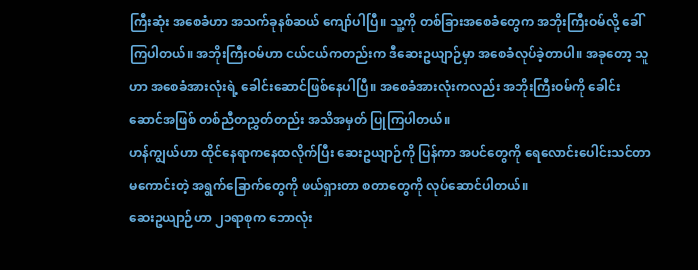ကြီးဆုံး အစေခံဟာ အသက်ခုနစ်ဆယ် ကျော်ပါပြီ။ သူ့ကို တစ်ခြားအစေခံတွေက အဘိုးကြီးဝမ်လို့ ခေါ်ကြပါတယ်။ အဘိုးကြီးဝမ်ဟာ ငယ်ငယ်ကတည်းက ဒီဆေးဥယျာဉ်မှာ အစေခံလုပ်ခဲ့တာပါ။ အခုတော့ သူဟာ အစေခံအားလုံးရဲ့ ခေါင်းဆောင်ဖြစ်နေပါပြီ။ အစေခံအားလုံးကလည်း အဘိုးကြီးဝမ်ကို ခေါင်းဆောင်အဖြစ် တစ်ညီတညွှတ်တည်း အသိအမှတ် ပြုကြပါတယ်။
ဟန်ကျွယ်ဟာ ထိုင်နေရာကနေထလိုက်ပြီး ဆေးဥယျာဉ်ကို ပြန်ကာ အပင်တွေကို ရေလောင်းပေါင်းသင်တာ မကောင်းတဲ့ အရွက်ခြောက်တွေကို ဖယ်ရှားတာ စတာတွေကို လုပ်ဆောင်ပါတယ်။
ဆေးဥယျာဉ်ဟာ ၂၁ရာစုက ဘောလုံး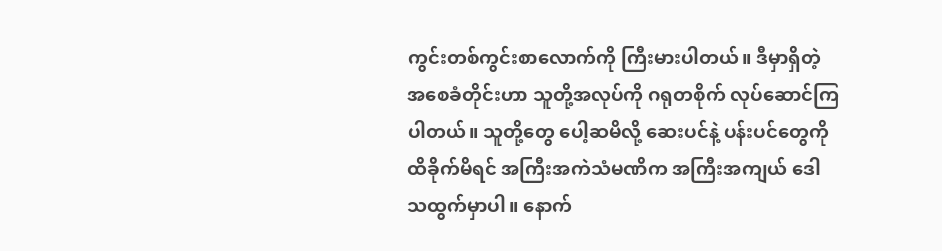ကွင်းတစ်ကွင်းစာလောက်ကို ကြီးမားပါတယ်။ ဒီမှာရှိတဲ့ အစေခံတိုင်းဟာ သူတို့အလုပ်ကို ဂရုတစိုက် လုပ်ဆောင်ကြပါတယ်။ သူတို့တွေ ပေါ့ဆမိလို့ ဆေးပင်နဲ့ ပန်းပင်တွေကို ထိခိုက်မိရင် အကြီးအကဲသံမဏိက အကြီးအကျယ် ဒေါသထွက်မှာပါ။ နောက်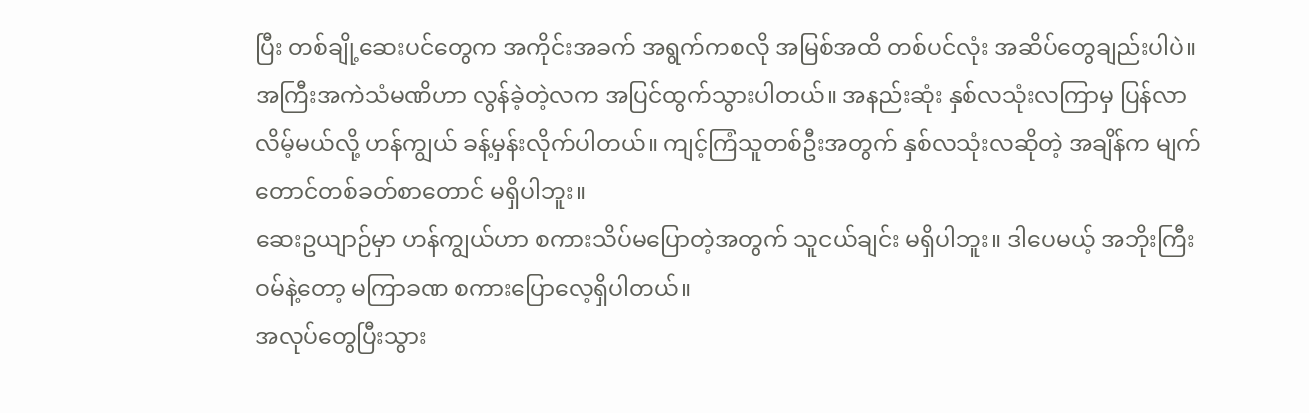ပြီး တစ်ချို့ဆေးပင်တွေက အကိုင်းအခက် အရွက်ကစလို အမြစ်အထိ တစ်ပင်လုံး အဆိပ်တွေချည်းပါပဲ။
အကြီးအကဲသံမဏိဟာ လွန်ခဲ့တဲ့လက အပြင်ထွက်သွားပါတယ်။ အနည်းဆုံး နှစ်လသုံးလကြာမှ ပြန်လာလိမ့်မယ်လို့ ဟန်ကျွယ် ခန့်မှန်းလိုက်ပါတယ်။ ကျင့်ကြံသူတစ်ဦးအတွက် နှစ်လသုံးလဆိုတဲ့ အချိန်က မျက်တောင်တစ်ခတ်စာတောင် မရှိပါဘူး။
ဆေးဥယျာဉ်မှာ ဟန်ကျွယ်ဟာ စကားသိပ်မပြောတဲ့အတွက် သူငယ်ချင်း မရှိပါဘူး။ ဒါပေမယ့် အဘိုးကြီးဝမ်နဲ့တော့ မကြာခဏ စကားပြောလေ့ရှိပါတယ်။
အလုပ်တွေပြီးသွား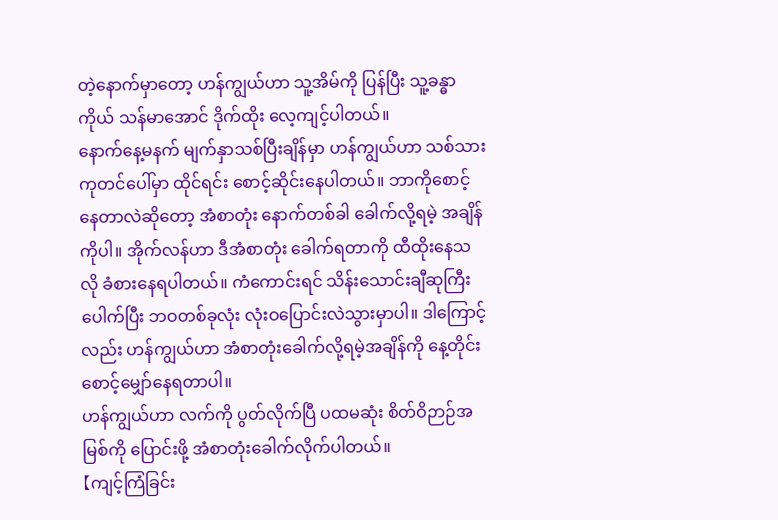တဲ့နောက်မှာတော့ ဟန်ကျွယ်ဟာ သူ့အိမ်ကို ပြန်ပြီး သူ့ခန္ဓာကိုယ် သန်မာအောင် ဒိုက်ထိုး လေ့ကျင့်ပါတယ်။
နောက်နေ့မနက် မျက်နှာသစ်ပြီးချိန်မှာ ဟန်ကျွယ်ဟာ သစ်သားကုတင်ပေါ်မှာ ထိုင်ရင်း စောင့်ဆိုင်းနေပါတယ်။ ဘာကိုစောင့်နေတာလဲဆိုတော့ အံစာတုံး နောက်တစ်ခါ ခေါက်လို့ရမဲ့ အချိန်ကိုပါ။ အိုက်လန်ဟာ ဒီအံစာတုံး ခေါက်ရတာကို ထီထိုးနေသလို ခံစားနေရပါတယ်။ ကံကောင်းရင် သိန်းသောင်းချီဆုကြီးပေါက်ပြီး ဘဝတစ်ခုလုံး လုံးဝပြောင်းလဲသွားမှာပါ။ ဒါကြောင့်လည်း ဟန်ကျွယ်ဟာ အံစာတုံးခေါက်လို့ရမဲ့အချိန်ကို နေ့တိုင်း စောင့်မျှော်နေရတာပါ။
ဟန်ကျွယ်ဟာ လက်ကို ပွတ်လိုက်ပြီ ပထမဆုံး စိတ်ဝိဉာဉ်အမြစ်ကို ပြောင်းဖို့ အံစာတုံးခေါက်လိုက်ပါတယ်။
【ကျင့်ကြံခြင်း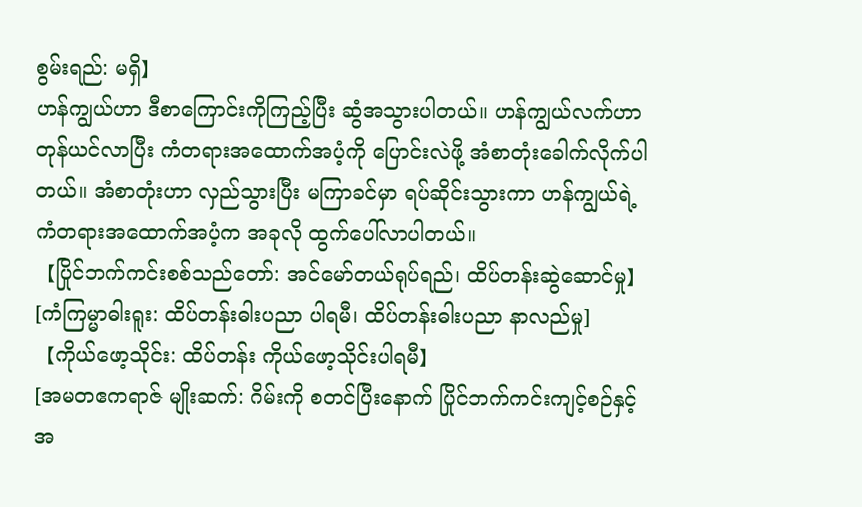စွမ်းရည်: မရှိ】
ဟန်ကျွယ်ဟာ ဒီစာကြောင်းကိုကြည့်ပြီး ဆွံအသွားပါတယ်။ ဟန်ကျွယ်လက်ဟာ တုန်ယင်လာပြီး ကံတရားအထောက်အပံ့ကို ပြောင်းလဲဖို့ အံစာတုံးခေါက်လိုက်ပါတယ်။ အံစာတုံးဟာ လှည်သွားပြီး မကြာခင်မှာ ရပ်ဆိုင်းသွားကာ ဟန်ကျွယ်ရဲ့ ကံတရားအထောက်အပံ့က အခုလို ထွက်ပေါ်လာပါတယ်။
【ပြိုင်ဘက်ကင်းစစ်သည်တော်: အင်မော်တယ်ရုပ်ရည်၊ ထိပ်တန်းဆွဲဆောင်မှု】
[ကံကြမ္မာဓါးရူး: ထိပ်တန်းဓါးပညာ ပါရမီ၊ ထိပ်တန်းဓါးပညာ နာလည်မှု]
【ကိုယ်ဖော့သိုင်း: ထိပ်တန်း ကိုယ်ဖော့သိုင်းပါရမီ】
[အမတဧကရာဇ် မျိုးဆက်: ဂိမ်းကို စတင်ပြီးနောက် ပြိုင်ဘက်ကင်းကျင့်စဉ်နှင့် အ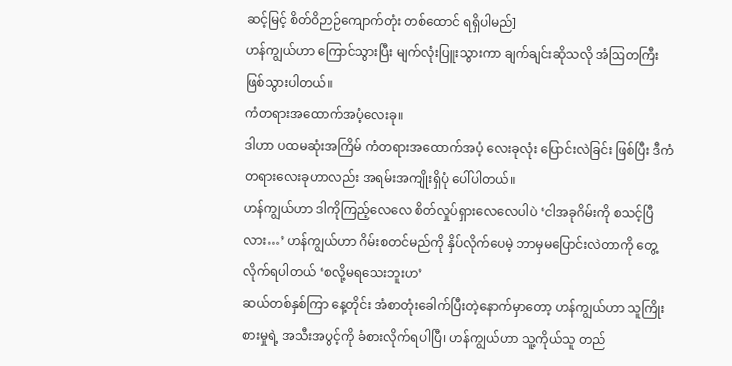ဆင့်မြင့် စိတ်ဝိဉာဉ်ကျောက်တုံး တစ်ထောင် ရရှိပါမည်]
ဟန်ကျွယ်ဟာ ကြောင်သွားပြီး မျက်လုံးပြူးသွားကာ ချက်ချင်းဆိုသလို အံဩတကြီး ဖြစ်သွားပါတယ်။
ကံတရားအထောက်အပံ့လေးခု။
ဒါဟာ ပထမဆုံးအကြိမ် ကံတရားအထောက်အပံ့ လေးခုလုံး ပြောင်းလဲခြင်း ဖြစ်ပြီး ဒီကံတရားလေးခုဟာလည်း အရမ်းအကျိုးရှိပုံ ပေါ်ပါတယ်။
ဟန်ကျွယ်ဟာ ဒါကိုကြည့်လေလေ စိတ်လှုပ်ရှားလေလေပါပဲ ‘ငါအခုဂိမ်းကို စသင့်ပြီလား…’ ဟန်ကျွယ်ဟာ ဂိမ်းစတင်မည်ကို နှိပ်လိုက်ပေမဲ့ ဘာမှမပြောင်းလဲတာကို တွေ့လိုက်ရပါတယ် ‘စလို့မရသေးဘူးဟ’
ဆယ်တစ်နှစ်ကြာ နေ့တိုင်း အံစာတုံးခေါက်ပြီးတဲ့နောက်မှာတော့ ဟန်ကျွယ်ဟာ သူကြိုးစားမှုရဲ့ အသီးအပွင့်ကို ခံစားလိုက်ရပါပြီ၊ ဟန်ကျွယ်ဟာ သူ့ကိုယ်သူ တည်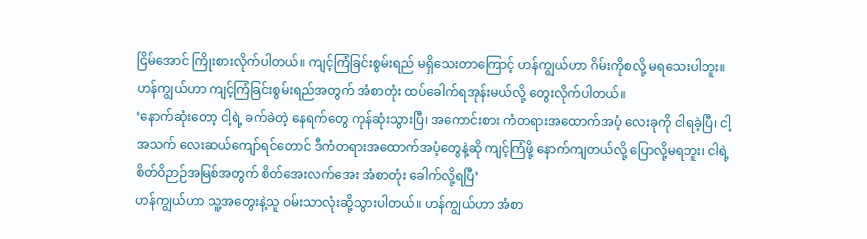ငြိမ်အောင် ကြိုးစားလိုက်ပါတယ်။ ကျင့်ကြံခြင်းစွမ်းရည် မရှိသေးတာကြောင့် ဟန်ကျွယ်ဟာ ဂိမ်းကိုစလို့ မရသေးပါဘူး။ ဟန်ကျွယ်ဟာ ကျင့်ကြံခြင်းစွမ်းရည်အတွက် အံစာတုံး ထပ်ခေါက်ရအုန်းမယ်လို့ တွေးလိုက်ပါတယ်။
‘နောက်ဆုံးတော့ ငါ့ရဲ့ ခက်ခဲတဲ့ နေရက်တွေ ကုန်ဆုံးသွားပြီ၊ အကောင်းစား ကံတရားအထောက်အပံ့ လေးခုကို ငါရခဲ့ပြီ၊ ငါ့အသက် လေးဆယ်ကျော်ရင်တောင် ဒီကံတရားအထောက်အပံ့တွေနဲ့ဆို ကျင့်ကြံဖို့ နောက်ကျတယ်လို့ ပြောလို့မရဘူး၊ ငါရဲ့ စိတ်ဝိဉာဉ်အမြစ်အတွက် စိတ်အေးလက်အေး အံစာတုံး ခေါက်လို့ရပြီ’
ဟန်ကျွယ်ဟာ သူ့အတွေးနဲ့သူ ဝမ်းသာလုံးဆို့သွားပါတယ်။ ဟန်ကျွယ်ဟာ အံစာ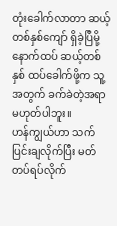တုံးခေါက်လာတာ ဆယ့်တစ်နှစ်ကျော် ရှိခဲ့ပြီမို့ နောက်ထပ် ဆယ့်တစ်နှစ် ထပ်ခေါက်ဖို့က သူ့အတွက် ခက်ခဲတဲ့အရာ မဟုတ်ပါဘူး။
ဟန်ကျွယ်ဟာ သက်ပြင်းချလိုက်ပြီး မတ်တပ်ရပ်လိုက်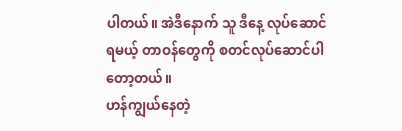ပါတယ်။ အဲဒီနောက် သူ ဒီနေ့ လုပ်ဆောင်ရမယ့် တာဝန်တွေကို စတင်လုပ်ဆောင်ပါတော့တယ်။
ဟန်ကျွယ်နေတဲ့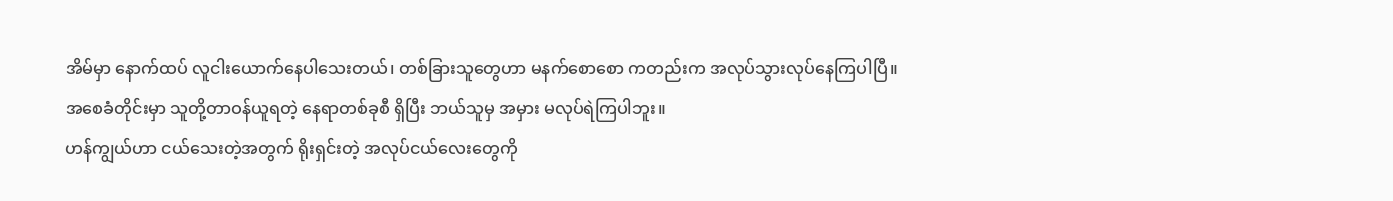အိမ်မှာ နောက်ထပ် လူငါးယောက်နေပါသေးတယ်၊ တစ်ခြားသူတွေဟာ မနက်စောစော ကတည်းက အလုပ်သွားလုပ်နေကြပါပြီ။
အစေခံတိုင်းမှာ သူတို့တာဝန်ယူရတဲ့ နေရာတစ်ခုစီ ရှိပြီး ဘယ်သူမှ အမှား မလုပ်ရဲကြပါဘူး။
ဟန်ကျွယ်ဟာ ငယ်သေးတဲ့အတွက် ရိုးရှင်းတဲ့ အလုပ်ငယ်လေးတွေကို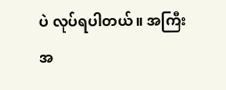ပဲ လုပ်ရပါတယ်။ အကြီးအ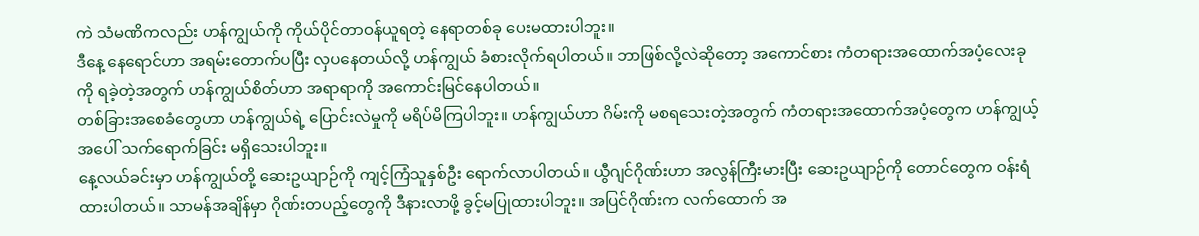ကဲ သံမဏိကလည်း ဟန်ကျွယ်ကို ကိုယ်ပိုင်တာဝန်ယူရတဲ့ နေရာတစ်ခု ပေးမထားပါဘူး။
ဒီနေ့ နေရောင်ဟာ အရမ်းတောက်ပပြီး လှပနေတယ်လို့ ဟန်ကျွယ် ခံစားလိုက်ရပါတယ်။ ဘာဖြစ်လို့လဲဆိုတော့ အကောင်စား ကံတရားအထောက်အပံ့လေးခုကို ရခဲ့တဲ့အတွက် ဟန်ကျွယ်စိတ်ဟာ အရာရာကို အကောင်းမြင်နေပါတယ်။
တစ်ခြားအစေခံတွေဟာ ဟန်ကျွယ်ရဲ့ ပြောင်းလဲမှုကို မရိပ်မိကြပါဘူး။ ဟန်ကျွယ်ဟာ ဂိမ်းကို မစရသေးတဲ့အတွက် ကံတရားအထောက်အပံ့တွေက ဟန်ကျွယ့်အပေါ် သက်ရောက်ခြင်း မရှိသေးပါဘူး။
နေ့လယ်ခင်းမှာ ဟန်ကျွယ်တို့ ဆေးဥယျာဉ်ကို ကျင့်ကြံသူနှစ်ဦး ရောက်လာပါတယ်။ ယွီဂျင်ဂိုဏ်းဟာ အလွန်ကြီးမားပြီး ဆေးဥယျာဉ်ကို တောင်တွေက ဝန်းရံထားပါတယ်။ သာမန်အချိန်မှာ ဂိုဏ်းတပည့်တွေကို ဒီနားလာဖို့ ခွင့်မပြုထားပါဘူး။ အပြင်ဂိုဏ်းက လက်ထောက် အ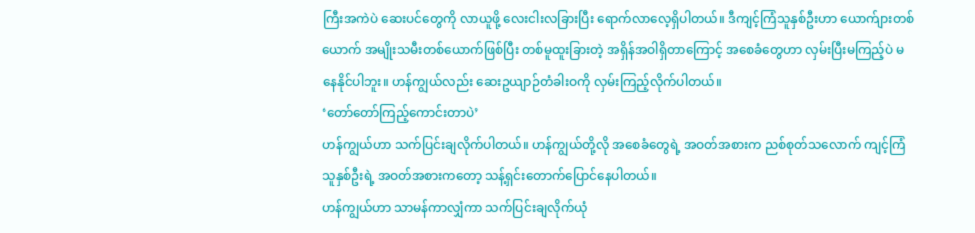ကြီးအကဲပဲ ဆေးပင်တွေကို လာယူဖို့ လေးငါးလခြားပြီး ရောက်လာလေ့ရှိပါတယ်။ ဒီကျင့်ကြံသူနှစ်ဦးဟာ ယောက်ျားတစ်ယောက် အမျိုးသမီးတစ်ယောက်ဖြစ်ပြီး တစ်မူထူးခြားတဲ့ အရှိန်အဝါရှိတာကြောင့် အစေခံတွေဟာ လှမ်းပြီးမကြည့်ပဲ မနေနိုင်ပါဘူး။ ဟန်ကျွယ်လည်း ဆေးဥယျာဉ်တံခါးဝကို လှမ်းကြည့်လိုက်ပါတယ်။
‘တော်တော်ကြည့်ကောင်းတာပဲ’
ဟန်ကျွယ်ဟာ သက်ပြင်းချလိုက်ပါတယ်။ ဟန်ကျွယ်တို့လို အစေခံတွေရဲ့ အဝတ်အစားက ညစ်စုတ်သလောက် ကျင့်ကြံသူနှစ်ဦးရဲ့ အဝတ်အစားကတော့ သန့်ရှင်းတောက်ပြောင်နေပါတယ်။
ဟန်ကျွယ်ဟာ သာမန်ကာလျှံကာ သက်ပြင်းချလိုက်ယုံ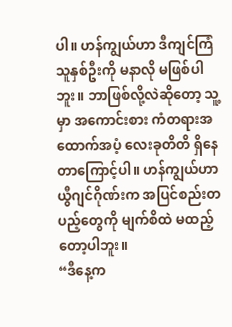ပါ။ ဟန်ကျွယ်ဟာ ဒီကျင်ကြံသူနှစ်ဦးကို မနာလို မဖြစ်ပါဘူး။ ဘာဖြစ်လို့လဲဆိုတော့ သူ့မှာ အကောင်းစား ကံတရားအထောက်အပံ့ လေးခုတိတိ ရှိနေတာကြောင့်ပါ။ ဟန်ကျွယ်ဟာ ယွီဂျင်ဂိုဏ်းက အပြင်စည်းတပည့်တွေကို မျက်စိထဲ မထည့်တော့ပါဘူး။
“ဒီနေ့က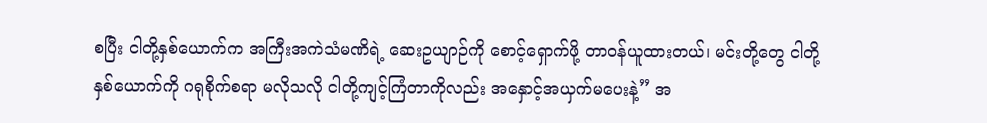စပြီး ငါတို့နှစ်ယောက်က အကြီးအကဲသံမဏိရဲ့ ဆေးဥယျာဉ်ကို စောင့်ရှောက်ဖို့ တာဝန်ယူထားတယ်၊ မင်းတို့တွေ ငါတို့နှစ်ယောက်ကို ဂရုစိုက်စရာ မလိုသလို ငါတို့ကျင့်ကြံတာကိုလည်း အနှောင့်အယှက်မပေးနဲ့” အ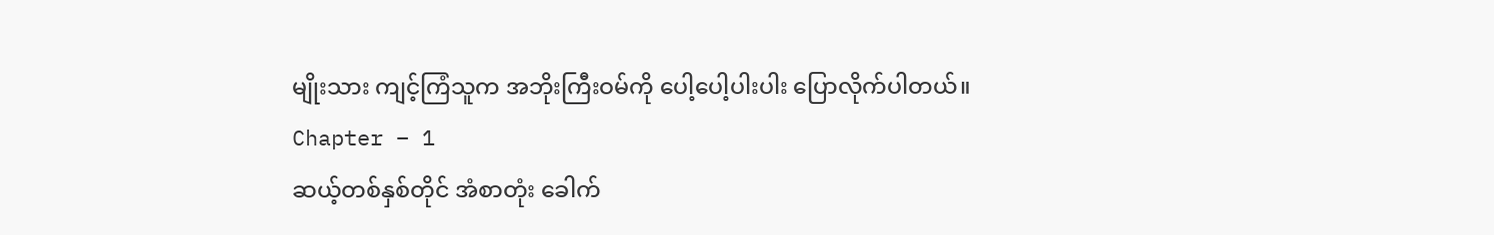မျိုးသား ကျင့်ကြံသူက အဘိုးကြီးဝမ်ကို ပေါ့ပေါ့ပါးပါး ပြောလိုက်ပါတယ်။
Chapter – 1
ဆယ့်တစ်နှစ်တိုင် အံစာတုံး ခေါက်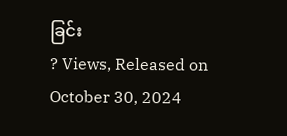ခြင်း
? Views, Released on October 30, 2024